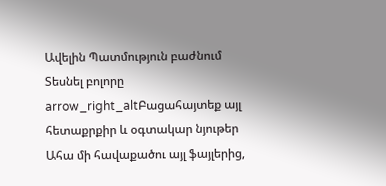Ավելին Պատմություն բաժնում
Տեսնել բոլորը arrow_right_altԲացահայտեք այլ հետաքրքիր և օգտակար նյութեր
Ահա մի հավաքածու այլ ֆայլերից,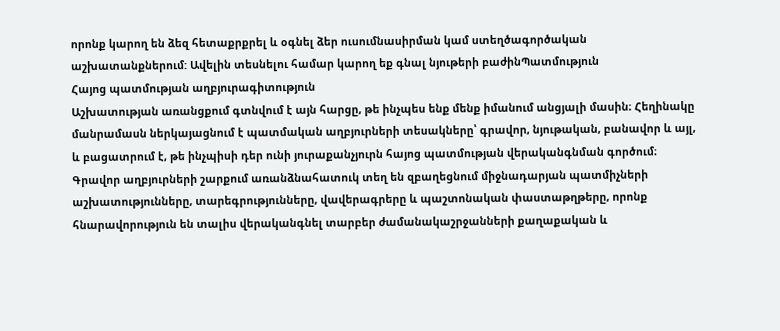որոնք կարող են ձեզ հետաքրքրել և օգնել ձեր ուսումնասիրման կամ ստեղծագործական աշխատանքներում: Ավելին տեսնելու համար կարող եք գնալ նյութերի բաժինՊատմություն
Հայոց պատմության աղբյուրագիտություն
Աշխատության առանցքում գտնվում է այն հարցը, թե ինչպես ենք մենք իմանում անցյալի մասին։ Հեղինակը մանրամասն ներկայացնում է պատմական աղբյուրների տեսակները՝ գրավոր, նյութական, բանավոր և այլ, և բացատրում է, թե ինչպիսի դեր ունի յուրաքանչյուրն հայոց պատմության վերականգնման գործում։ Գրավոր աղբյուրների շարքում առանձնահատուկ տեղ են զբաղեցնում միջնադարյան պատմիչների աշխատությունները, տարեգրությունները, վավերագրերը և պաշտոնական փաստաթղթերը, որոնք հնարավորություն են տալիս վերականգնել տարբեր ժամանակաշրջանների քաղաքական և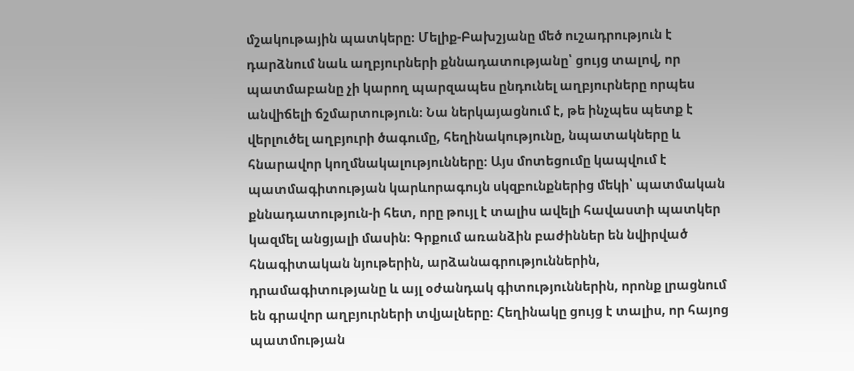մշակութային պատկերը։ Մելիք-Բախշյանը մեծ ուշադրություն է դարձնում նաև աղբյուրների քննադատությանը՝ ցույց տալով, որ պատմաբանը չի կարող պարզապես ընդունել աղբյուրները որպես անվիճելի ճշմարտություն։ Նա ներկայացնում է, թե ինչպես պետք է վերլուծել աղբյուրի ծագումը, հեղինակությունը, նպատակները և հնարավոր կողմնակալությունները։ Այս մոտեցումը կապվում է պատմագիտության կարևորագույն սկզբունքներից մեկի՝ պատմական քննադատություն-ի հետ, որը թույլ է տալիս ավելի հավաստի պատկեր կազմել անցյալի մասին։ Գրքում առանձին բաժիններ են նվիրված հնագիտական նյութերին, արձանագրություններին, դրամագիտությանը և այլ օժանդակ գիտություններին, որոնք լրացնում են գրավոր աղբյուրների տվյալները։ Հեղինակը ցույց է տալիս, որ հայոց պատմության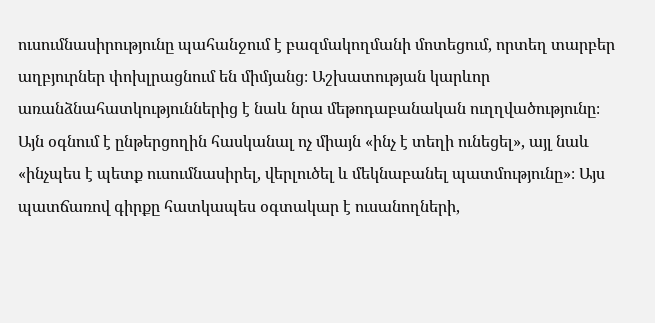ուսումնասիրությունը պահանջում է բազմակողմանի մոտեցում, որտեղ տարբեր աղբյուրներ փոխլրացնում են միմյանց։ Աշխատության կարևոր առանձնահատկություններից է նաև նրա մեթոդաբանական ուղղվածությունը։ Այն օգնում է ընթերցողին հասկանալ ոչ միայն «ինչ է տեղի ունեցել», այլ նաև «ինչպես է պետք ուսումնասիրել, վերլուծել և մեկնաբանել պատմությունը»։ Այս պատճառով գիրքը հատկապես օգտակար է ուսանողների,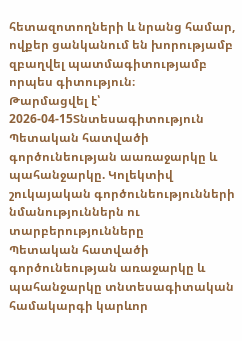հետազոտողների և նրանց համար, ովքեր ցանկանում են խորությամբ զբաղվել պատմագիտությամբ որպես գիտություն։
Թարմացվել է՝ 2026-04-15Տնտեսագիտություն
Պետական հատվածի գործունեության աառաջարկը և պահանջարկը. Կոլեկտիվ շուկայական գործունեությունների նմանություններն ու տարբերությունները
Պետական հատվածի գործունեության առաջարկը և պահանջարկը տնտեսագիտական համակարգի կարևոր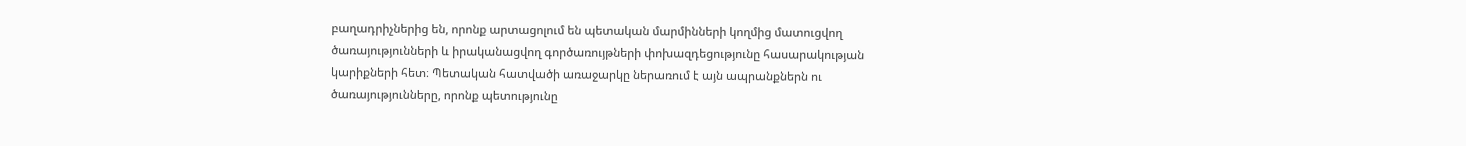բաղադրիչներից են, որոնք արտացոլում են պետական մարմինների կողմից մատուցվող ծառայությունների և իրականացվող գործառույթների փոխազդեցությունը հասարակության կարիքների հետ։ Պետական հատվածի առաջարկը ներառում է այն ապրանքներն ու ծառայությունները, որոնք պետությունը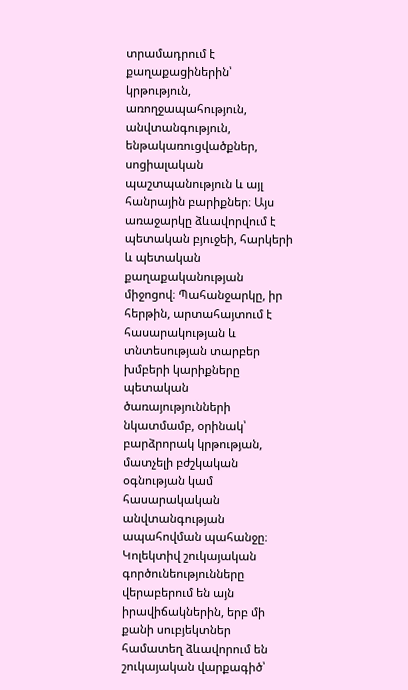տրամադրում է քաղաքացիներին՝ կրթություն, առողջապահություն, անվտանգություն, ենթակառուցվածքներ, սոցիալական պաշտպանություն և այլ հանրային բարիքներ։ Այս առաջարկը ձևավորվում է պետական բյուջեի, հարկերի և պետական քաղաքականության միջոցով։ Պահանջարկը, իր հերթին, արտահայտում է հասարակության և տնտեսության տարբեր խմբերի կարիքները պետական ծառայությունների նկատմամբ, օրինակ՝ բարձրորակ կրթության, մատչելի բժշկական օգնության կամ հասարակական անվտանգության ապահովման պահանջը։ Կոլեկտիվ շուկայական գործունեությունները վերաբերում են այն իրավիճակներին, երբ մի քանի սուբյեկտներ համատեղ ձևավորում են շուկայական վարքագիծ՝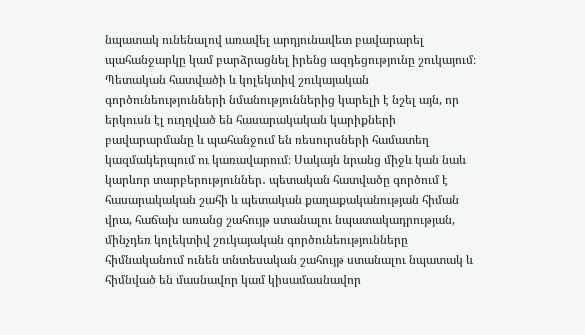նպատակ ունենալով առավել արդյունավետ բավարարել պահանջարկը կամ բարձրացնել իրենց ազդեցությունը շուկայում։ Պետական հատվածի և կոլեկտիվ շուկայական գործունեությունների նմանություններից կարելի է նշել այն, որ երկուսն էլ ուղղված են հասարակական կարիքների բավարարմանը և պահանջում են ռեսուրսների համատեղ կազմակերպում ու կառավարում։ Սակայն նրանց միջև կան նաև կարևոր տարբերություններ․ պետական հատվածը գործում է հասարակական շահի և պետական քաղաքականության հիման վրա, հաճախ առանց շահույթ ստանալու նպատակադրության, մինչդեռ կոլեկտիվ շուկայական գործունեությունները հիմնականում ունեն տնտեսական շահույթ ստանալու նպատակ և հիմնված են մասնավոր կամ կիսամասնավոր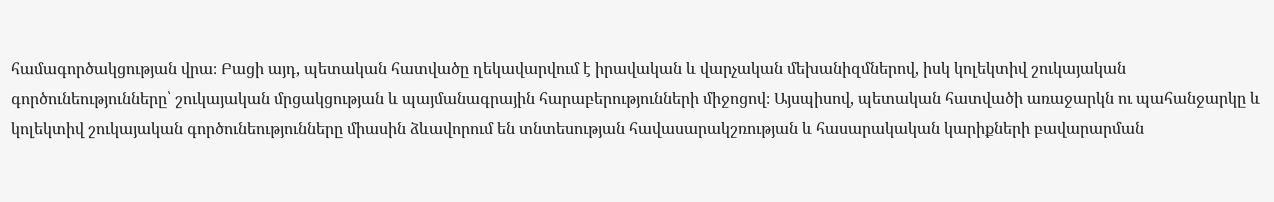համագործակցության վրա։ Բացի այդ, պետական հատվածը ղեկավարվում է իրավական և վարչական մեխանիզմներով, իսկ կոլեկտիվ շուկայական գործունեությունները՝ շուկայական մրցակցության և պայմանագրային հարաբերությունների միջոցով։ Այսպիսով, պետական հատվածի առաջարկն ու պահանջարկը և կոլեկտիվ շուկայական գործունեությունները միասին ձևավորում են տնտեսության հավասարակշռության և հասարակական կարիքների բավարարման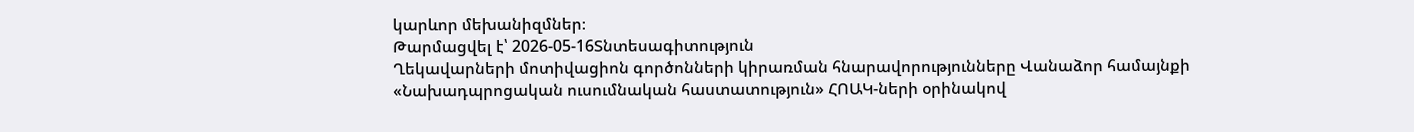կարևոր մեխանիզմներ։
Թարմացվել է՝ 2026-05-16Տնտեսագիտություն
Ղեկավարների մոտիվացիոն գործոնների կիրառման հնարավորությունները Վանաձոր համայնքի «Նախադպրոցական ուսումնական հաստատություն» ՀՈԱԿ-ների օրինակով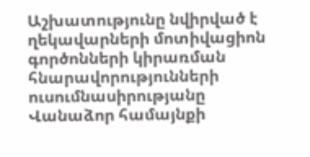Աշխատությունը նվիրված է ղեկավարների մոտիվացիոն գործոնների կիրառման հնարավորությունների ուսումնասիրությանը Վանաձոր համայնքի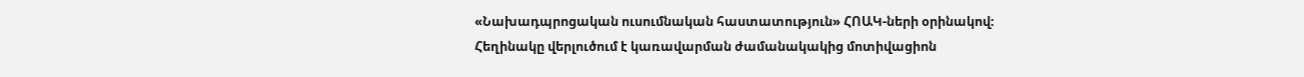«Նախադպրոցական ուսումնական հաստատություն» ՀՈԱԿ-ների օրինակով։ Հեղինակը վերլուծում է կառավարման ժամանակակից մոտիվացիոն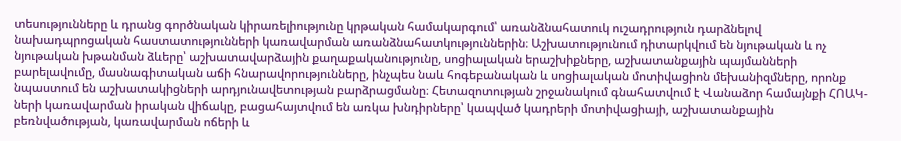տեսությունները և դրանց գործնական կիրառելիությունը կրթական համակարգում՝ առանձնահատուկ ուշադրություն դարձնելով նախադպրոցական հաստատությունների կառավարման առանձնահատկություններին։ Աշխատությունում դիտարկվում են նյութական և ոչ նյութական խթանման ձևերը՝ աշխատավարձային քաղաքականությունը, սոցիալական երաշխիքները, աշխատանքային պայմանների բարելավումը, մասնագիտական աճի հնարավորությունները, ինչպես նաև հոգեբանական և սոցիալական մոտիվացիոն մեխանիզմները, որոնք նպաստում են աշխատակիցների արդյունավետության բարձրացմանը։ Հետազոտության շրջանակում գնահատվում է Վանաձոր համայնքի ՀՈԱԿ-ների կառավարման իրական վիճակը, բացահայտվում են առկա խնդիրները՝ կապված կադրերի մոտիվացիայի, աշխատանքային բեռնվածության, կառավարման ոճերի և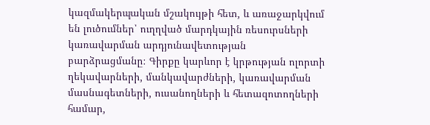կազմակերպական մշակույթի հետ, և առաջարկվում են լուծումներ՝ ուղղված մարդկային ռեսուրսների կառավարման արդյունավետության բարձրացմանը։ Գիրքը կարևոր է կրթության ոլորտի ղեկավարների, մանկավարժների, կառավարման մասնագետների, ուսանողների և հետազոտողների համար,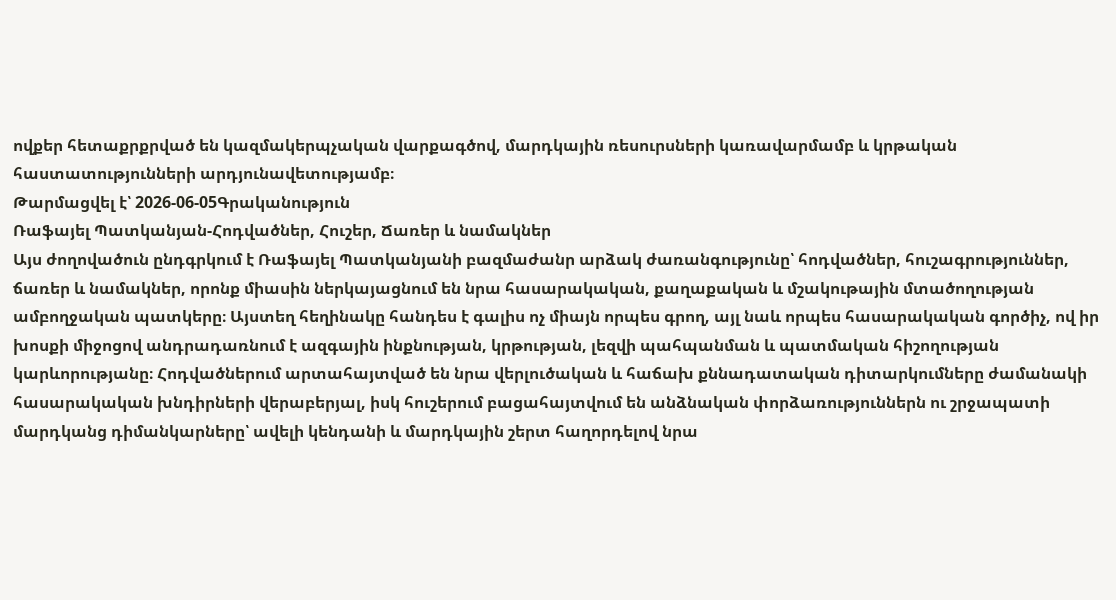ովքեր հետաքրքրված են կազմակերպչական վարքագծով, մարդկային ռեսուրսների կառավարմամբ և կրթական հաստատությունների արդյունավետությամբ։
Թարմացվել է՝ 2026-06-05Գրականություն
Ռաֆայել Պատկանյան-Հոդվածներ, Հուշեր, Ճառեր և նամակներ
Այս ժողովածուն ընդգրկում է Ռաֆայել Պատկանյանի բազմաժանր արձակ ժառանգությունը՝ հոդվածներ, հուշագրություններ, ճառեր և նամակներ, որոնք միասին ներկայացնում են նրա հասարակական, քաղաքական և մշակութային մտածողության ամբողջական պատկերը։ Այստեղ հեղինակը հանդես է գալիս ոչ միայն որպես գրող, այլ նաև որպես հասարակական գործիչ, ով իր խոսքի միջոցով անդրադառնում է ազգային ինքնության, կրթության, լեզվի պահպանման և պատմական հիշողության կարևորությանը։ Հոդվածներում արտահայտված են նրա վերլուծական և հաճախ քննադատական դիտարկումները ժամանակի հասարակական խնդիրների վերաբերյալ, իսկ հուշերում բացահայտվում են անձնական փորձառություններն ու շրջապատի մարդկանց դիմանկարները՝ ավելի կենդանի և մարդկային շերտ հաղորդելով նրա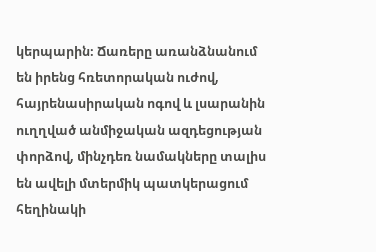կերպարին։ Ճառերը առանձնանում են իրենց հռետորական ուժով, հայրենասիրական ոգով և լսարանին ուղղված անմիջական ազդեցության փորձով, մինչդեռ նամակները տալիս են ավելի մտերմիկ պատկերացում հեղինակի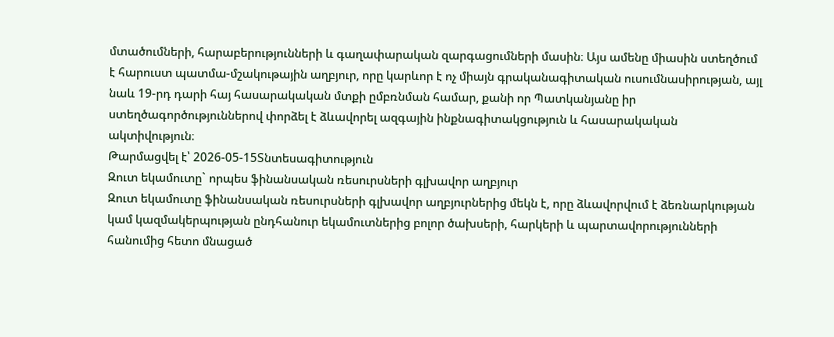մտածումների, հարաբերությունների և գաղափարական զարգացումների մասին։ Այս ամենը միասին ստեղծում է հարուստ պատմա-մշակութային աղբյուր, որը կարևոր է ոչ միայն գրականագիտական ուսումնասիրության, այլ նաև 19-րդ դարի հայ հասարակական մտքի ըմբռնման համար, քանի որ Պատկանյանը իր ստեղծագործություններով փորձել է ձևավորել ազգային ինքնագիտակցություն և հասարակական ակտիվություն։
Թարմացվել է՝ 2026-05-15Տնտեսագիտություն
Զուտ եկամուտը` որպես ֆինանսական ռեսուրսների գլխավոր աղբյուր
Զուտ եկամուտը ֆինանսական ռեսուրսների գլխավոր աղբյուրներից մեկն է, որը ձևավորվում է ձեռնարկության կամ կազմակերպության ընդհանուր եկամուտներից բոլոր ծախսերի, հարկերի և պարտավորությունների հանումից հետո մնացած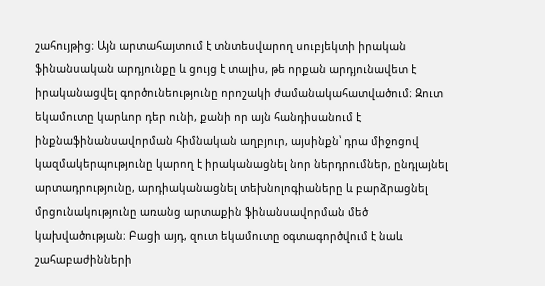շահույթից։ Այն արտահայտում է տնտեսվարող սուբյեկտի իրական ֆինանսական արդյունքը և ցույց է տալիս, թե որքան արդյունավետ է իրականացվել գործունեությունը որոշակի ժամանակահատվածում։ Զուտ եկամուտը կարևոր դեր ունի, քանի որ այն հանդիսանում է ինքնաֆինանսավորման հիմնական աղբյուր, այսինքն՝ դրա միջոցով կազմակերպությունը կարող է իրականացնել նոր ներդրումներ, ընդլայնել արտադրությունը, արդիականացնել տեխնոլոգիաները և բարձրացնել մրցունակությունը առանց արտաքին ֆինանսավորման մեծ կախվածության։ Բացի այդ, զուտ եկամուտը օգտագործվում է նաև շահաբաժինների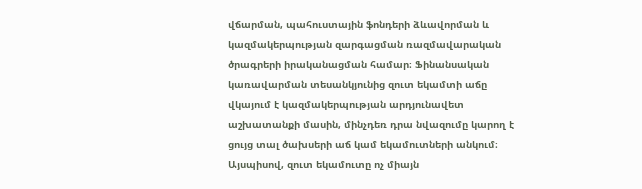վճարման, պահուստային ֆոնդերի ձևավորման և կազմակերպության զարգացման ռազմավարական ծրագրերի իրականացման համար։ Ֆինանսական կառավարման տեսանկյունից զուտ եկամտի աճը վկայում է կազմակերպության արդյունավետ աշխատանքի մասին, մինչդեռ դրա նվազումը կարող է ցույց տալ ծախսերի աճ կամ եկամուտների անկում։ Այսպիսով, զուտ եկամուտը ոչ միայն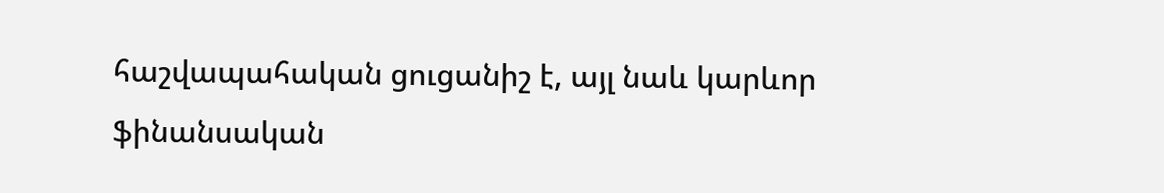հաշվապահական ցուցանիշ է, այլ նաև կարևոր ֆինանսական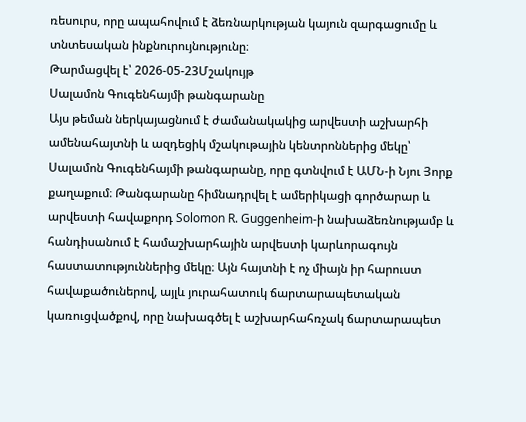ռեսուրս, որը ապահովում է ձեռնարկության կայուն զարգացումը և տնտեսական ինքնուրույնությունը։
Թարմացվել է՝ 2026-05-23Մշակույթ
Սալամոն Գուգենհայմի թանգարանը
Այս թեման ներկայացնում է ժամանակակից արվեստի աշխարհի ամենահայտնի և ազդեցիկ մշակութային կենտրոններից մեկը՝ Սալամոն Գուգենհայմի թանգարանը, որը գտնվում է ԱՄՆ-ի Նյու Յորք քաղաքում։ Թանգարանը հիմնադրվել է ամերիկացի գործարար և արվեստի հավաքորդ Solomon R. Guggenheim-ի նախաձեռնությամբ և հանդիսանում է համաշխարհային արվեստի կարևորագույն հաստատություններից մեկը։ Այն հայտնի է ոչ միայն իր հարուստ հավաքածուներով, այլև յուրահատուկ ճարտարապետական կառուցվածքով, որը նախագծել է աշխարհահռչակ ճարտարապետ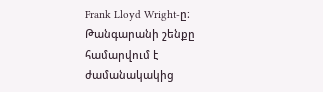Frank Lloyd Wright-ը։ Թանգարանի շենքը համարվում է ժամանակակից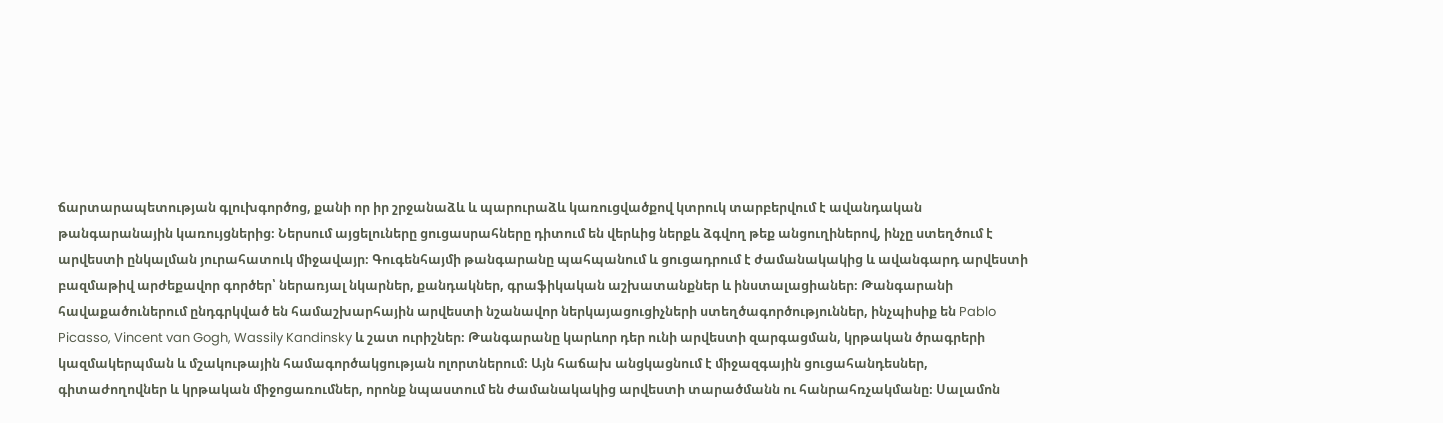ճարտարապետության գլուխգործոց, քանի որ իր շրջանաձև և պարուրաձև կառուցվածքով կտրուկ տարբերվում է ավանդական թանգարանային կառույցներից։ Ներսում այցելուները ցուցասրահները դիտում են վերևից ներքև ձգվող թեք անցուղիներով, ինչը ստեղծում է արվեստի ընկալման յուրահատուկ միջավայր։ Գուգենհայմի թանգարանը պահպանում և ցուցադրում է ժամանակակից և ավանգարդ արվեստի բազմաթիվ արժեքավոր գործեր՝ ներառյալ նկարներ, քանդակներ, գրաֆիկական աշխատանքներ և ինստալացիաներ։ Թանգարանի հավաքածուներում ընդգրկված են համաշխարհային արվեստի նշանավոր ներկայացուցիչների ստեղծագործություններ, ինչպիսիք են Pablo Picasso, Vincent van Gogh, Wassily Kandinsky և շատ ուրիշներ։ Թանգարանը կարևոր դեր ունի արվեստի զարգացման, կրթական ծրագրերի կազմակերպման և մշակութային համագործակցության ոլորտներում։ Այն հաճախ անցկացնում է միջազգային ցուցահանդեսներ, գիտաժողովներ և կրթական միջոցառումներ, որոնք նպաստում են ժամանակակից արվեստի տարածմանն ու հանրահռչակմանը։ Սալամոն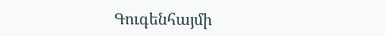Գուգենհայմի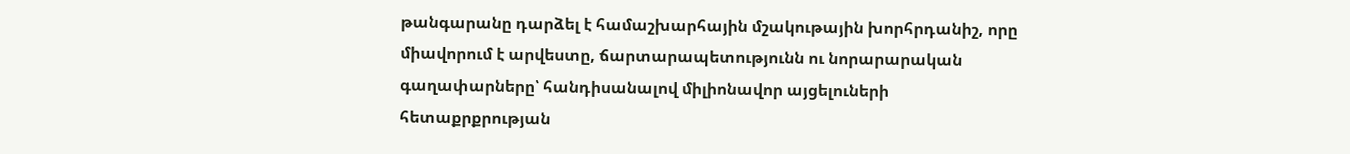թանգարանը դարձել է համաշխարհային մշակութային խորհրդանիշ, որը միավորում է արվեստը, ճարտարապետությունն ու նորարարական գաղափարները՝ հանդիսանալով միլիոնավոր այցելուների հետաքրքրության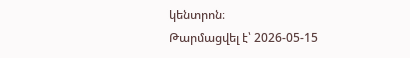կենտրոն։
Թարմացվել է՝ 2026-05-15